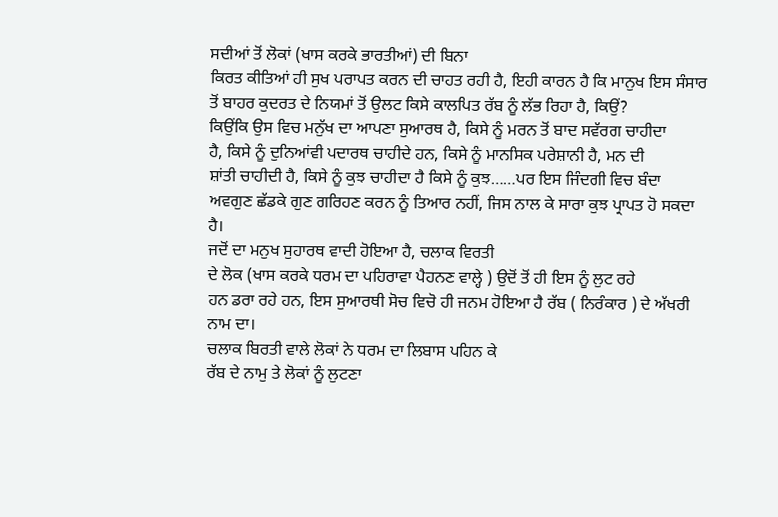ਸਦੀਆਂ ਤੋਂ ਲੋਕਾਂ (ਖਾਸ ਕਰਕੇ ਭਾਰਤੀਆਂ) ਦੀ ਬਿਨਾ
ਕਿਰਤ ਕੀਤਿਆਂ ਹੀ ਸੁਖ ਪਰਾਪਤ ਕਰਨ ਦੀ ਚਾਹਤ ਰਹੀ ਹੈ, ਇਹੀ ਕਾਰਨ ਹੈ ਕਿ ਮਾਨੁਖ ਇਸ ਸੰਸਾਰ
ਤੋਂ ਬਾਹਰ ਕੁਦਰਤ ਦੇ ਨਿਯਮਾਂ ਤੋਂ ਉਲਟ ਕਿਸੇ ਕਾਲਪਿਤ ਰੱਬ ਨੂੰ ਲੱਭ ਰਿਹਾ ਹੈ, ਕਿਉਂ?
ਕਿਉਂਕਿ ਉਸ ਵਿਚ ਮਨੁੱਖ ਦਾ ਆਪਣਾ ਸੁਆਰਥ ਹੈ, ਕਿਸੇ ਨੂੰ ਮਰਨ ਤੋਂ ਬਾਦ ਸਵੱਰਗ ਚਾਹੀਦਾ
ਹੈ, ਕਿਸੇ ਨੂੰ ਦੁਨਿਆਂਵੀ ਪਦਾਰਥ ਚਾਹੀਦੇ ਹਨ, ਕਿਸੇ ਨੂੰ ਮਾਨਸਿਕ ਪਰੇਸ਼ਾਨੀ ਹੈ, ਮਨ ਦੀ
ਸ਼ਾਂਤੀ ਚਾਹੀਦੀ ਹੈ, ਕਿਸੇ ਨੂੰ ਕੁਝ ਚਾਹੀਦਾ ਹੈ ਕਿਸੇ ਨੂੰ ਕੁਝ……ਪਰ ਇਸ ਜਿੰਦਗੀ ਵਿਚ ਬੰਦਾ
ਅਵਗੁਣ ਛੱਡਕੇ ਗੁਣ ਗਰਿਹਣ ਕਰਨ ਨੂੰ ਤਿਆਰ ਨਹੀਂ, ਜਿਸ ਨਾਲ ਕੇ ਸਾਰਾ ਕੁਝ ਪ੍ਰਾਪਤ ਹੋ ਸਕਦਾ
ਹੈ।
ਜਦੋਂ ਦਾ ਮਨੁਖ ਸੁਹਾਰਥ ਵਾਦੀ ਹੋਇਆ ਹੈ, ਚਲਾਕ ਵਿਰਤੀ
ਦੇ ਲੋਕ (ਖਾਸ ਕਰਕੇ ਧਰਮ ਦਾ ਪਹਿਰਾਵਾ ਪੈਹਨਣ ਵਾਲ੍ਹੇ ) ਉਦੋਂ ਤੋਂ ਹੀ ਇਸ ਨੂੰ ਲੁਟ ਰਹੇ
ਹਨ ਡਰਾ ਰਹੇ ਹਨ, ਇਸ ਸੁਆਰਥੀ ਸੋਚ ਵਿਚੋ ਹੀ ਜਨਮ ਹੋਇਆ ਹੈ ਰੱਬ ( ਨਿਰੰਕਾਰ ) ਦੇ ਅੱਖਰੀ
ਨਾਮ ਦਾ।
ਚਲਾਕ ਬਿਰਤੀ ਵਾਲੇ ਲੋਕਾਂ ਨੇ ਧਰਮ ਦਾ ਲਿਬਾਸ ਪਹਿਨ ਕੇ
ਰੱਬ ਦੇ ਨਾਮੁ ਤੇ ਲੋਕਾਂ ਨੂੰ ਲੁਟਣਾ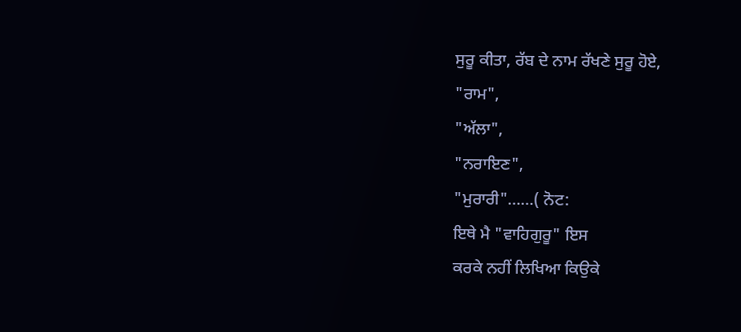ਸੁਰੂ ਕੀਤਾ, ਰੱਬ ਦੇ ਨਾਮ ਰੱਖਣੇ ਸੁਰੂ ਹੋਏ,
"ਰਾਮ",
"ਅੱਲਾ",
"ਨਰਾਇਣ",
"ਮੁਰਾਰੀ"……( ਨੋਟ:
ਇਥੇ ਮੈ "ਵਾਹਿਗੁਰੂ" ਇਸ
ਕਰਕੇ ਨਹੀਂ ਲਿਖਿਆ ਕਿਉਕੇ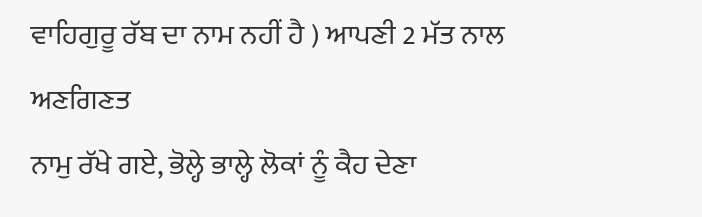ਵਾਹਿਗੁਰੂ ਰੱਬ ਦਾ ਨਾਮ ਨਹੀਂ ਹੈ ) ਆਪਣੀ 2 ਮੱਤ ਨਾਲ ਅਣਗਿਣਤ
ਨਾਮੁ ਰੱਖੇ ਗਏ, ਭੋਲ੍ਹੇ ਭਾਲ੍ਹੇ ਲੋਕਾਂ ਨੂੰ ਕੈਹ ਦੇਣਾ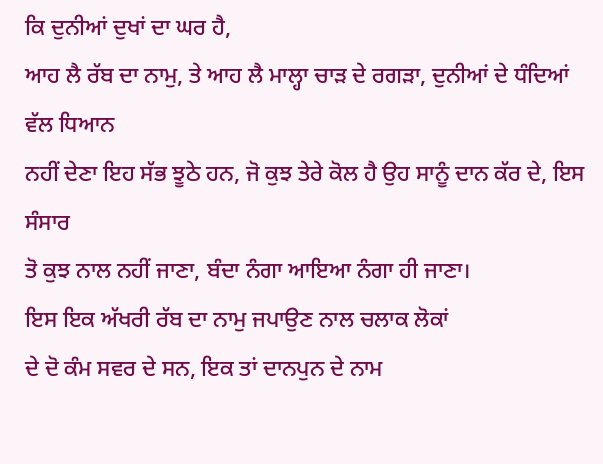ਕਿ ਦੁਨੀਆਂ ਦੁਖਾਂ ਦਾ ਘਰ ਹੈ,
ਆਹ ਲੈ ਰੱਬ ਦਾ ਨਾਮੁ, ਤੇ ਆਹ ਲੈ ਮਾਲ੍ਹਾ ਚਾੜ ਦੇ ਰਗੜਾ, ਦੁਨੀਆਂ ਦੇ ਧੰਦਿਆਂ ਵੱਲ ਧਿਆਨ
ਨਹੀਂ ਦੇਣਾ ਇਹ ਸੱਭ ਝੂਠੇ ਹਨ, ਜੋ ਕੁਝ ਤੇਰੇ ਕੋਲ ਹੈ ਉਹ ਸਾਨੂੰ ਦਾਨ ਕੱਰ ਦੇ, ਇਸ ਸੰਸਾਰ
ਤੋ ਕੁਝ ਨਾਲ ਨਹੀਂ ਜਾਣਾ, ਬੰਦਾ ਨੰਗਾ ਆਇਆ ਨੰਗਾ ਹੀ ਜਾਣਾ।
ਇਸ ਇਕ ਅੱਖਰੀ ਰੱਬ ਦਾ ਨਾਮੁ ਜਪਾਉਣ ਨਾਲ ਚਲਾਕ ਲੋਕਾਂ
ਦੇ ਦੋ ਕੰਮ ਸਵਰ ਦੇ ਸਨ, ਇਕ ਤਾਂ ਦਾਨਪੁਨ ਦੇ ਨਾਮ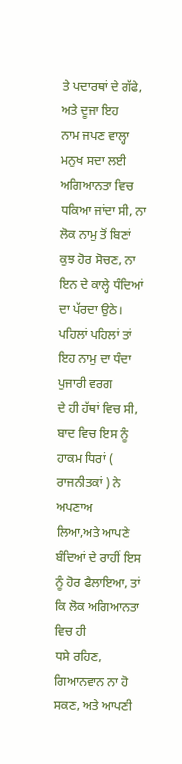ਤੇ ਪਦਾਰਥਾਂ ਦੇ ਗੱਫੇ, ਅਤੇ ਦੂਜਾ ਇਹ
ਨਾਮ ਜਪਣ ਵਾਲ੍ਹਾ ਮਨੁਖ ਸਦਾ ਲਈ ਅਗਿਆਨਤਾ ਵਿਚ ਧਕਿਆ ਜਾਂਦਾ ਸੀ, ਨਾ ਲੋਕ ਨਾਮੁ ਤੋਂ ਬਿਣਾਂ
ਕੁਝ ਹੋਰ ਸੋਚਣ, ਨਾ ਇਨ ਦੇ ਕਾਲ੍ਹੇ ਧੰਦਿਆਂ ਦਾ ਪੱਰਦਾ ਉਠੇ।
ਪਹਿਲਾਂ ਪਹਿਲਾਂ ਤਾਂ ਇਹ ਨਾਮੁ ਦਾ ਧੰਦਾ ਪੁਜਾਰੀ ਵਰਗ
ਦੇ ਹੀ ਹੱਥਾਂ ਵਿਚ ਸੀ, ਬਾਦ ਵਿਚ ਇਸ ਨੂੰ ਹਾਕਮ ਧਿਰਾਂ ( ਰਾਜਨੀਤਕਾਂ ) ਨੇ ਅਪਣਾਅ
ਲਿਆ,ਅਤੇ ਆਪਣੇ ਬੰਦਿਆਂ ਦੇ ਰਾਹੀਂ ਇਸ ਨੂੰ ਹੋਰ ਫੈਲਾਇਆ, ਤਾਂ ਕਿ ਲੋਕ ਅਗਿਆਨਤਾ ਵਿਚ ਹੀ
ਧਸੇ ਰਹਿਣ, ਗਿਆਨਵਾਨ ਨਾ ਹੋ ਸਕਣ, ਅਤੇ ਆਪਣੀ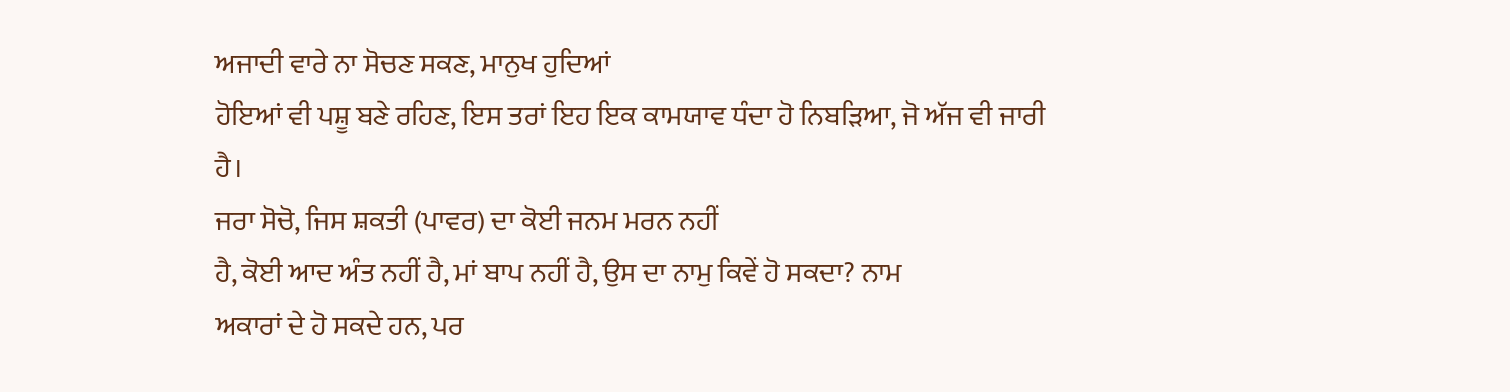ਅਜਾਦੀ ਵਾਰੇ ਨਾ ਸੋਚਣ ਸਕਣ, ਮਾਨੁਖ ਹੁਦਿਆਂ
ਹੋਇਆਂ ਵੀ ਪਸ਼ੂ ਬਣੇ ਰਹਿਣ, ਇਸ ਤਰਾਂ ਇਹ ਇਕ ਕਾਮਯਾਵ ਧੰਦਾ ਹੋ ਨਿਬੜਿਆ, ਜੋ ਅੱਜ ਵੀ ਜਾਰੀ
ਹੈ।
ਜਰਾ ਸੋਚੋ, ਜਿਸ ਸ਼ਕਤੀ (ਪਾਵਰ) ਦਾ ਕੋਈ ਜਨਮ ਮਰਨ ਨਹੀਂ
ਹੈ, ਕੋਈ ਆਦ ਅੰਤ ਨਹੀਂ ਹੈ, ਮਾਂ ਬਾਪ ਨਹੀਂ ਹੈ, ਉਸ ਦਾ ਨਾਮੁ ਕਿਵੇਂ ਹੋ ਸਕਦਾ? ਨਾਮ
ਅਕਾਰਾਂ ਦੇ ਹੋ ਸਕਦੇ ਹਨ, ਪਰ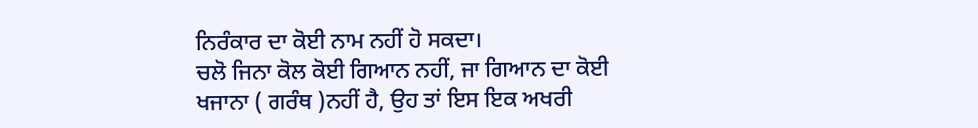ਨਿਰੰਕਾਰ ਦਾ ਕੋਈ ਨਾਮ ਨਹੀਂ ਹੋ ਸਕਦਾ।
ਚਲੋ ਜਿਨਾ ਕੋਲ ਕੋਈ ਗਿਆਨ ਨਹੀਂ, ਜਾ ਗਿਆਨ ਦਾ ਕੋਈ
ਖਜਾਨਾ ( ਗਰੰਥ )ਨਹੀਂ ਹੈ, ਉਹ ਤਾਂ ਇਸ ਇਕ ਅਖਰੀ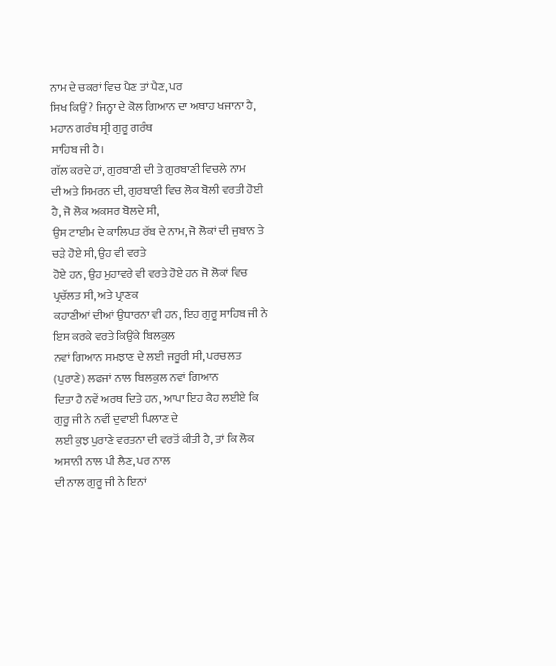ਨਾਮ ਦੇ ਚਕਰਾਂ ਵਿਚ ਪੈਣ ਤਾਂ ਪੈਣ, ਪਰ
ਸਿਖ ਕਿਉਂ? ਜਿਨ੍ਹਾ ਦੇ ਕੋਲ ਗਿਆਨ ਦਾ ਅਥਾਹ ਖਜਾਨਾ ਹੈ, ਮਹਾਨ ਗਰੰਥ ਸ੍ਰੀ ਗੁਰੂ ਗਰੰਥ
ਸਾਹਿਬ ਜੀ ਹੈ।
ਗੱਲ ਕਰਦੇ ਹਾਂ, ਗੁਰਬਾਣੀ ਦੀ ਤੇ ਗੁਰਬਾਣੀ ਵਿਚਲੇ ਨਾਮ
ਦੀ ਅਤੇ ਸਿਮਰਨ ਦੀ, ਗੁਰਬਾਣੀ ਵਿਚ ਲੋਕ ਬੋਲੀ ਵਰਤੀ ਹੋਈ ਹੈ, ਜੋ ਲੋਕ ਅਕਸਰ ਬੋਲਦੇ ਸੀ,
ਉਸ ਟਾਈਮ ਦੇ ਕਾਲਿਪਤ ਰੱਬ ਦੇ ਨਾਮ, ਜੋ ਲੋਕਾਂ ਦੀ ਜੁਬਾਨ ਤੇ ਚੜੇ ਹੋਏ ਸੀ, ਉਹ ਵੀ ਵਰਤੇ
ਹੋਏ ਹਨ, ਉਹ ਮੁਹਾਵਰੇ ਵੀ ਵਰਤੇ ਹੋਏ ਹਨ ਜੋ ਲੋਕਾਂ ਵਿਚ ਪ੍ਰਚੱਲਤ ਸੀ, ਅਤੇ ਪ੍ਰਾਣਕ
ਕਹਾਣੀਆਂ ਦੀਆਂ ਉਧਾਰਨਾ ਵੀ ਹਨ, ਇਹ ਗੁਰੂ ਸਾਹਿਬ ਜੀ ਨੇ ਇਸ ਕਰਕੇ ਵਰਤੇ ਕਿਉਂਕੇ ਬਿਲਕੁਲ
ਨਵਾਂ ਗਿਆਨ ਸਮਝਾਣ ਦੇ ਲਈ ਜਰੂਰੀ ਸੀ, ਪਰਚਲਤ (ਪੁਰਾਣੇ) ਲਫਜਾਂ ਨਾਲ ਬਿਲਕੁਲ ਨਵਾਂ ਗਿਆਨ
ਦਿਤਾ ਹੈ ਨਵੇਂ ਅਰਥ ਦਿਤੇ ਹਨ, ਆਪਾ ਇਹ ਕੈਹ ਲਈਏ ਕਿ ਗੁਰੂ ਜੀ ਨੇ ਨਵੀਂ ਦੁਵਾਈ ਪਿਲਾਣ ਦੇ
ਲਈ ਕੁਝ ਪੁਰਾਣੇ ਵਰਤਨਾ ਦੀ ਵਰਤੋਂ ਕੀਤੀ ਹੈ, ਤਾਂ ਕਿ ਲੋਕ ਅਸਾਨੀ ਨਾਲ ਪੀ ਲੈਣ, ਪਰ ਨਾਲ
ਦੀ ਨਾਲ ਗੁਰੂ ਜੀ ਨੇ ਇਨਾਂ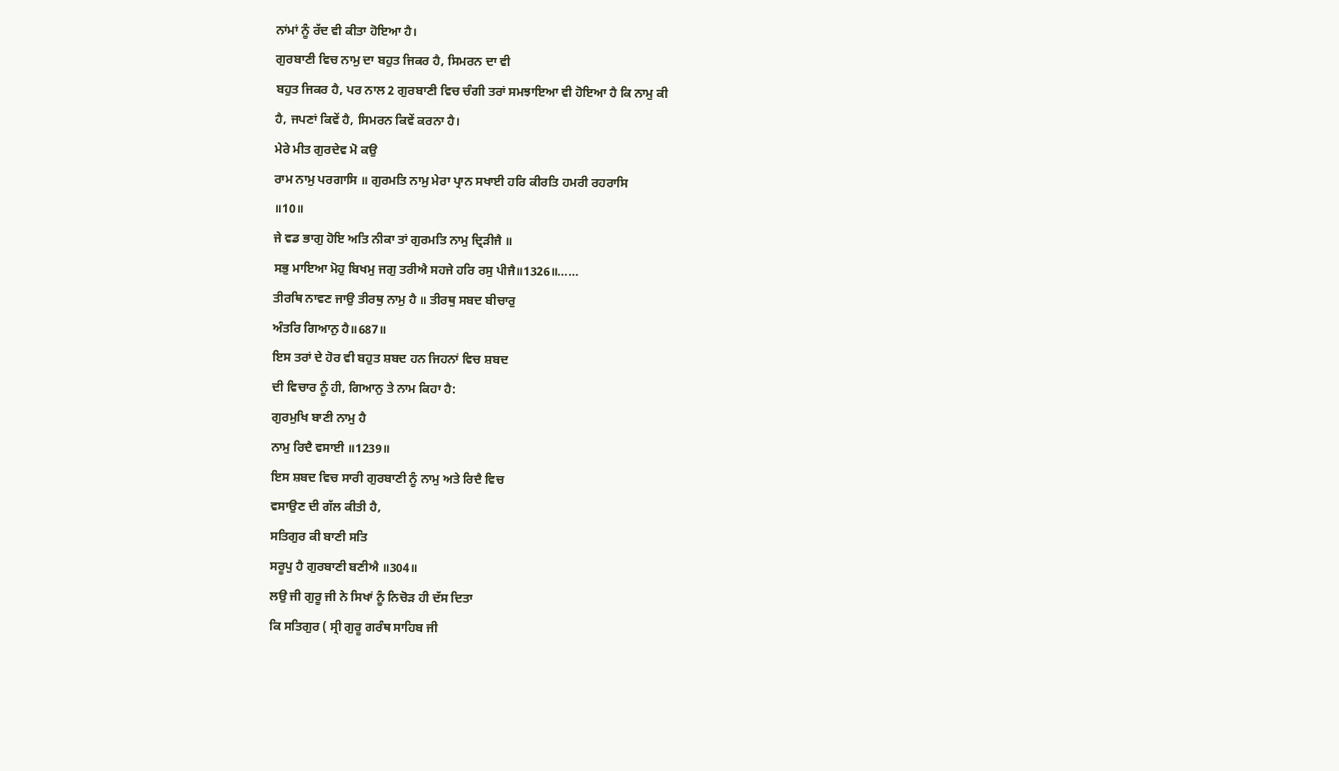ਨਾਂਮਾਂ ਨੂੰ ਰੱਦ ਵੀ ਕੀਤਾ ਹੋਇਆ ਹੈ।
ਗੁਰਬਾਣੀ ਵਿਚ ਨਾਮੁ ਦਾ ਬਹੁਤ ਜਿਕਰ ਹੈ, ਸਿਮਰਨ ਦਾ ਵੀ
ਬਹੁਤ ਜਿਕਰ ਹੈ, ਪਰ ਨਾਲ 2 ਗੁਰਬਾਣੀ ਵਿਚ ਚੰਗੀ ਤਰਾਂ ਸਮਝਾਇਆ ਵੀ ਹੋਇਆ ਹੈ ਕਿ ਨਾਮੁ ਕੀ
ਹੈ, ਜਪਣਾਂ ਕਿਵੇਂ ਹੈ, ਸਿਮਰਨ ਕਿਵੇਂ ਕਰਨਾ ਹੈ।
ਮੇਰੇ ਮੀਤ ਗੁਰਦੇਵ ਮੋ ਕਉ
ਰਾਮ ਨਾਮੁ ਪਰਗਾਸਿ ॥ ਗੁਰਮਤਿ ਨਾਮੁ ਮੇਰਾ ਪ੍ਰਾਨ ਸਖਾਈ ਹਰਿ ਕੀਰਤਿ ਹਮਰੀ ਰਹਰਾਸਿ
॥10॥
ਜੇ ਵਡ ਭਾਗੁ ਹੋਇ ਅਤਿ ਨੀਕਾ ਤਾਂ ਗੁਰਮਤਿ ਨਾਮੁ ਦ੍ਰਿੜੀਜੈ ॥
ਸਭੁ ਮਾਇਆ ਮੋਹੁ ਬਿਖਮੁ ਜਗੁ ਤਰੀਐ ਸਹਜੇ ਹਰਿ ਰਸੁ ਪੀਜੈ॥1326॥……
ਤੀਰਥਿ ਨਾਵਣ ਜਾਉ ਤੀਰਥੁ ਨਾਮੁ ਹੈ ॥ ਤੀਰਥੁ ਸਬਦ ਬੀਚਾਰੁ
ਅੰਤਰਿ ਗਿਆਨੁ ਹੈ॥687॥
ਇਸ ਤਰਾਂ ਦੇ ਹੋਰ ਵੀ ਬਹੁਤ ਸ਼ਬਦ ਹਨ ਜਿਹਨਾਂ ਵਿਚ ਸ਼ਬਦ
ਦੀ ਵਿਚਾਰ ਨੂੰ ਹੀ, ਗਿਆਨੁ ਤੇ ਨਾਮ ਕਿਹਾ ਹੈ:
ਗੁਰਮੁਖਿ ਬਾਣੀ ਨਾਮੁ ਹੈ
ਨਾਮੁ ਰਿਦੈ ਵਸਾਈ ॥1239॥
ਇਸ ਸ਼ਬਦ ਵਿਚ ਸਾਰੀ ਗੁਰਬਾਣੀ ਨੂੰ ਨਾਮੁ ਅਤੇ ਰਿਦੈ ਵਿਚ
ਵਸਾਉਣ ਦੀ ਗੱਲ ਕੀਤੀ ਹੈ,
ਸਤਿਗੁਰ ਕੀ ਬਾਣੀ ਸਤਿ
ਸਰੂਪੁ ਹੈ ਗੁਰਬਾਣੀ ਬਣੀਐ ॥304॥
ਲਉ ਜੀ ਗੁਰੂ ਜੀ ਨੇ ਸਿਖਾਂ ਨੂੰ ਨਿਚੋੜ ਹੀ ਦੱਸ ਦਿਤਾ
ਕਿ ਸਤਿਗੁਰ ( ਸ੍ਰੀ ਗੁਰੂ ਗਰੰਥ ਸਾਹਿਬ ਜੀ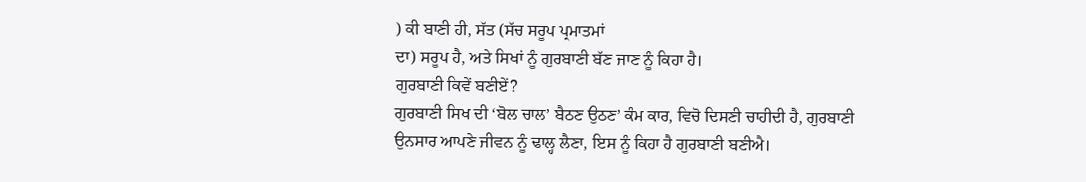) ਕੀ ਬਾਣੀ ਹੀ, ਸੱਤ (ਸੱਚ ਸਰੂਪ ਪ੍ਰਮਾਤਮਾਂ
ਦਾ) ਸਰੂਪ ਹੈ, ਅਤੇ ਸਿਖਾਂ ਨੂੰ ਗੁਰਬਾਣੀ ਬੱਣ ਜਾਣ ਨੂੰ ਕਿਹਾ ਹੈ।
ਗੁਰਬਾਣੀ ਕਿਵੇਂ ਬਣੀਏਂ?
ਗੁਰਬਾਣੀ ਸਿਖ ਦੀ ‘ਬੋਲ ਚਾਲ’ ਬੈਠਣ ਉਠਣ’ ਕੰਮ ਕਾਰ, ਵਿਚੋ ਦਿਸਣੀ ਚਾਹੀਦੀ ਹੈ, ਗੁਰਬਾਣੀ
ਉਨਸਾਰ ਆਪਣੇ ਜੀਵਨ ਨੂੰ ਢਾਲ੍ਹ ਲੈਣਾ, ਇਸ ਨੂੰ ਕਿਹਾ ਹੈ ਗੁਰਬਾਣੀ ਬਣੀਐ।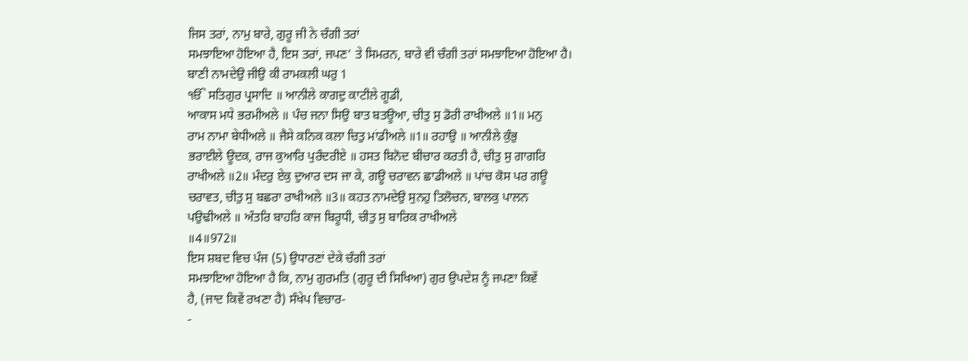ਜਿਸ ਤਰਾਂ, ਨਾਮੁ ਬਾਰੇ, ਗੁਰੂ ਜੀ ਨੇ ਚੰਗੀ ਤਰਾਂ
ਸਮਝਾਇਆ ਹੋਇਆ ਹੈ, ਇਸ ਤਰਾਂ, ਜਪਣ’ ਤੇ ਸਿਮਰਨ, ਬਾਰੇ ਵੀ ਚੰਗੀ ਤਰਾਂ ਸਮਝਾਇਆ ਹੋਇਆ ਹੈ।
ਬਾਣੀ ਨਾਮਦੇਉ ਜੀਉ ਕੀ ਰਾਮਕਲੀ ਘਰੁ 1
ੴ ਸਤਿਗੁਰ ਪ੍ਰਸਾਦਿ ॥ ਆਨੀਲੇ ਕਾਗਦੁ ਕਾਟੀਲੇ ਗੂਡੀ,
ਆਕਾਸ ਮਧੇ ਭਰਮੀਅਲੇ ॥ ਪੰਚ ਜਨਾ ਸਿਉ ਬਾਤ ਬਤਊਆ, ਚੀਤੁ ਸੁ ਡੋਰੀ ਰਾਖੀਅਲੇ ॥1॥ ਮਨੁ
ਰਾਮ ਨਾਮਾ ਬੇਧੀਅਲੇ ॥ ਜੈਸੇ ਕਨਿਕ ਕਲਾ ਚਿਤੁ ਮਾਂਡੀਅਲੇ ॥1॥ ਰਹਾਉ ॥ ਆਨੀਲੇ ਕੁੰਭੁ
ਭਰਾਈਲੇ ਊਦਕ, ਰਾਜ ਕੁਆਰਿ ਪੁਰੰਦਰੀਏ ॥ ਹਸਤ ਬਿਨੋਦ ਬੀਚਾਰ ਕਰਤੀ ਹੈ, ਚੀਤੁ ਸੁ ਗਾਗਰਿ
ਰਾਖੀਅਲੇ ॥2॥ ਮੰਦਰੁ ਏਕੁ ਦੁਆਰ ਦਸ ਜਾ ਕੇ, ਗਊ ਚਰਾਵਨ ਛਾਡੀਅਲੇ ॥ ਪਾਂਚ ਕੋਸ ਪਰ ਗਊ
ਚਰਾਵਤ, ਚੀਤੁ ਸੁ ਬਛਰਾ ਰਾਖੀਅਲੇ ॥3॥ ਕਹਤ ਨਾਮਦੇਉ ਸੁਨਹੁ ਤਿਲੋਚਨ, ਬਾਲਕੁ ਪਾਲਨ
ਪਉਢੀਅਲੇ ॥ ਅੰਤਰਿ ਬਾਹਰਿ ਕਾਜ ਬਿਰੂਧੀ, ਚੀਤੁ ਸੁ ਬਾਰਿਕ ਰਾਖੀਅਲੇ
॥4॥972॥
ਇਸ ਸ਼ਬਦ ਵਿਚ ਪੰਜ (5) ਉਧਾਰਣਾਂ ਦੇਕੇ ਚੰਗੀ ਤਰਾਂ
ਸਮਝਾਇਆ ਹੋਇਆ ਹੈ ਕਿ, ਨਾਮੁ ਗੁਰਮਤਿ (ਗੁਰੂ ਦੀ ਸਿਖਿਆ) ਗੁਰ ਉਪਦੇਸ਼ ਨੂੰ ਜਪਣਾ ਕਿਵੇਂ
ਹੈ, (ਜਾਦ ਕਿਵੇਂ ਰਖਣਾ ਹੈ) ਸੰਖੇਪ ਵਿਚਾਰ-
-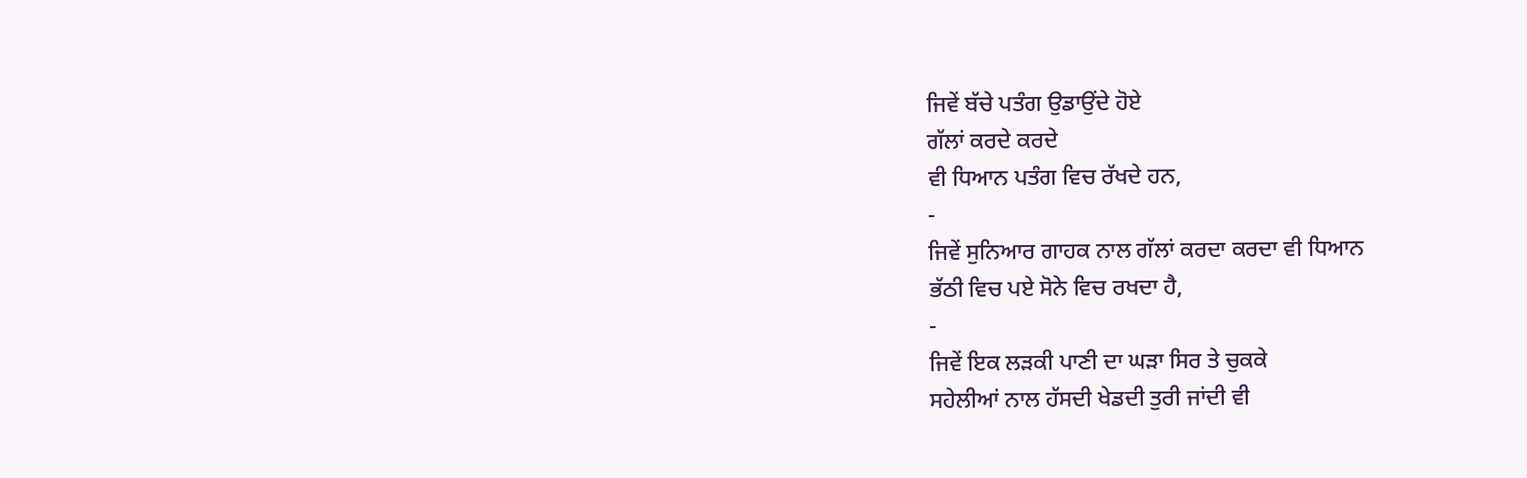ਜਿਵੇਂ ਬੱਚੇ ਪਤੰਗ ਉਡਾਉਂਦੇ ਹੋਏ
ਗੱਲਾਂ ਕਰਦੇ ਕਰਦੇ
ਵੀ ਧਿਆਨ ਪਤੰਗ ਵਿਚ ਰੱਖਦੇ ਹਨ,
-
ਜਿਵੇਂ ਸੁਨਿਆਰ ਗਾਹਕ ਨਾਲ ਗੱਲਾਂ ਕਰਦਾ ਕਰਦਾ ਵੀ ਧਿਆਨ
ਭੱਠੀ ਵਿਚ ਪਏ ਸੋਨੇ ਵਿਚ ਰਖਦਾ ਹੈ,
-
ਜਿਵੇਂ ਇਕ ਲੜਕੀ ਪਾਣੀ ਦਾ ਘੜਾ ਸਿਰ ਤੇ ਚੁਕਕੇ
ਸਹੇਲੀਆਂ ਨਾਲ ਹੱਸਦੀ ਖੇਡਦੀ ਤੁਰੀ ਜਾਂਦੀ ਵੀ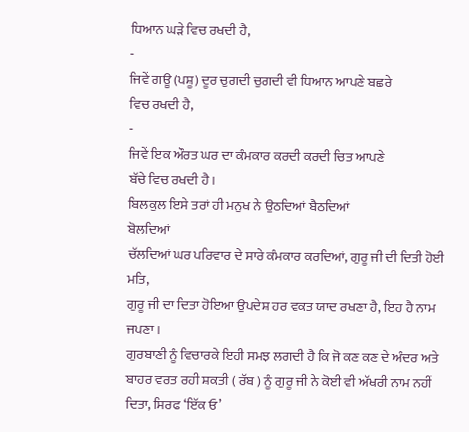ਧਿਆਨ ਘੜੇ ਵਿਚ ਰਖਦੀ ਹੈ,
-
ਜਿਵੇਂ ਗਊ (ਪਸ਼ੂ) ਦੂਰ ਚੁਗਦੀ ਚੁਗਦੀ ਵੀ ਧਿਆਨ ਆਪਣੇ ਬਛਰੇ
ਵਿਚ ਰਖਦੀ ਹੈ,
-
ਜਿਵੇਂ ਇਕ ਔਰਤ ਘਰ ਦਾ ਕੰਮਕਾਰ ਕਰਦੀ ਕਰਦੀ ਚਿਤ ਆਪਣੇ
ਬੱਚੇ ਵਿਚ ਰਖਦੀ ਹੈ।
ਬਿਲਕੁਲ ਇਸੇ ਤਰਾਂ ਹੀ ਮਨੁਖ ਨੇ ਉਠਦਿਆਂ ਬੈਠਦਿਆਂ
ਬੋਲਦਿਆਂ
ਚੱਲਦਿਆਂ ਘਰ ਪਰਿਵਾਰ ਦੇ ਸਾਰੇ ਕੰਮਕਾਰ ਕਰਦਿਆਂ, ਗੁਰੂ ਜੀ ਦੀ ਦਿਤੀ ਹੋਈ ਮਤਿ,
ਗੁਰੂ ਜੀ ਦਾ ਦਿਤਾ ਹੋਇਆ ਉਪਦੇਸ਼ ਹਰ ਵਕਤ ਯਾਦ ਰਖਣਾ ਹੈ, ਇਹ ਹੈ ਨਾਮ ਜਪਣਾ।
ਗੁਰਬਾਣੀ ਨੂੰ ਵਿਚਾਰਕੇ ਇਹੀ ਸਮਝ ਲਗਦੀ ਹੈ ਕਿ ਜੋ ਕਣ ਕਣ ਦੇ ਅੰਦਰ ਅਤੇ ਬਾਹਰ ਵਰਤ ਰਹੀ ਸ਼ਕਤੀ ( ਰੱਬ ) ਨੂੰ ਗੁਰੂ ਜੀ ਨੇ ਕੋਈ ਵੀ ਅੱਖਰੀ ਨਾਮ ਨਹੀਂ
ਦਿਤਾ, ਸਿਰਫ ‘ਇੱਕ ਓ’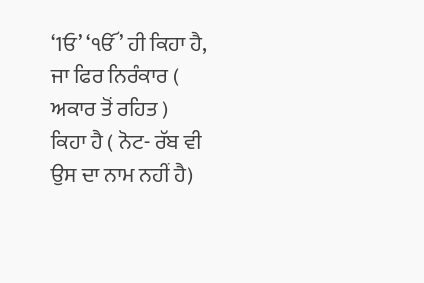‘1ਓ’ ‘ੴ’ ਹੀ ਕਿਹਾ ਹੈ, ਜਾ ਫਿਰ ਨਿਰੰਕਾਰ ( ਅਕਾਰ ਤੋਂ ਰਹਿਤ )
ਕਿਹਾ ਹੈ ( ਨੋਟ- ਰੱਬ ਵੀ ਉਸ ਦਾ ਨਾਮ ਨਹੀਂ ਹੈ)